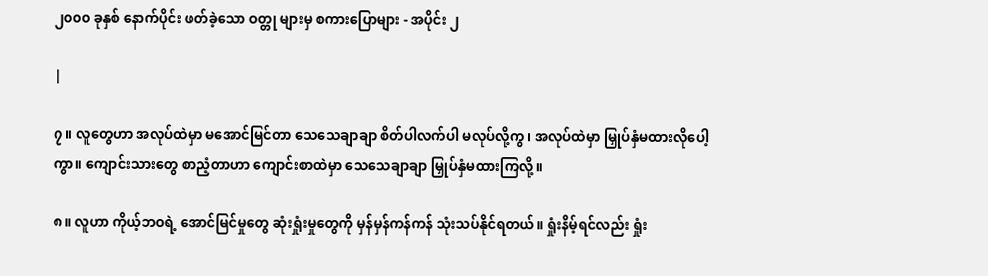၂၀၀၀ ခုနှစ် နောက်ပိုင်း ဖတ်ခဲ့သော ဝတ္တု များမှ စကားပြောများ - အပိုင်း ၂

|

၇။ လူတွေဟာ အလုပ်ထဲမှာ မအောင်မြင်တာ သေသေချာချာ စိတ်ပါလက်ပါ မလုပ်လို့ကွ၊ အလုပ်ထဲမှာ မြှုပ်နှံမထားလိုပေါ့ကွာ။ ကျောင်းသားတွေ စာညံ့တာဟာ ကျောင်းစာထဲမှာ သေသေချာချာ မြှုပ်နှံမထားကြလို့။

၈။ လူဟာ ကိုယ့်ဘဝရဲ့ အောင်မြင်မှုတွေ ဆုံးရှုံးမှုတွေကို မှန်မှန်ကန်ကန် သုံးသပ်နိုင်ရတယ်။ ရှုံးနိမ့်ရင်လည်း ရှုံး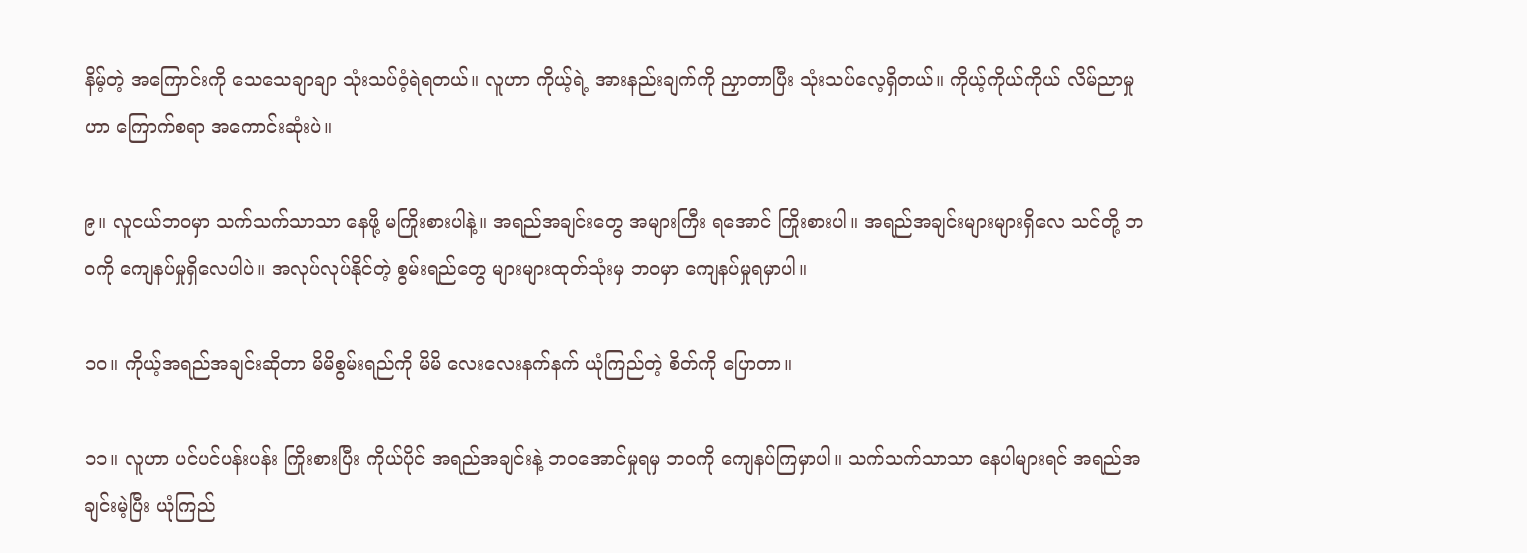နိမ့်တဲ့ အကြောင်းကို သေသေချာချာ သုံးသပ်ဝံ့ရဲရတယ်။ လူဟာ ကိုယ့်ရဲ့ အားနည်းချက်ကို ညှာတာပြီး သုံးသပ်လေ့ရှိတယ်။ ကိုယ့်ကိုယ်ကိုယ် လိမ်ညာမှုဟာ ကြောက်စရာ အကောင်းဆုံးပဲ။

၉။ လူငယ်ဘဝမှာ သက်သက်သာသာ နေဖို့ မကြိုးစားပါနဲ့။ အရည်အချင်းတွေ အများကြီး ရအောင် ကြိုးစားပါ။ အရည်အချင်းများများရှိလေ သင်တို့ ဘဝကို ကျေနပ်မှုရှိလေပါပဲ။ အလုပ်လုပ်နိုင်တဲ့ စွမ်းရည်တွေ များများထုတ်သုံးမှ ဘဝမှာ ကျေနပ်မှုရမှာပါ။

၁၀။ ကိုယ့်အရည်အချင်းဆိုတာ မိမိစွမ်းရည်ကို မိမိ လေးလေးနက်နက် ယုံကြည်တဲ့ စိတ်ကို ပြောတာ။

၁၁။ လူဟာ ပင်ပင်ပန်းပန်း ကြိုးစားပြီး ကိုယ်ပိုင် အရည်အချင်းနဲ့ ဘဝအောင်မှုရမှ ဘဝကို ကျေနပ်ကြမှာပါ။ သက်သက်သာသာ နေပါများရင် အရည်အချင်းမဲ့ပြီး ယုံကြည်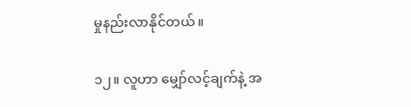မှုနည်းလာနိုင်တယ်။

၁၂။ လူဟာ မျှော်လင့်ချက်နဲ့ အ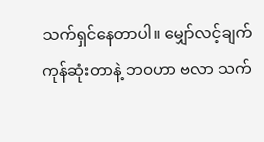သက်ရှင်နေတာပါ။ မျှော်လင့်ချက် ကုန်ဆုံးတာနဲ့ ဘဝဟာ ဗလာ သက်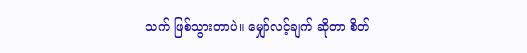သက် ဖြစ်သွားတာပဲ။ မျှော်လင့်ချက် ဆိုတာ စိတ်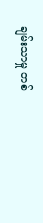ချမ်းသာမှု တစ်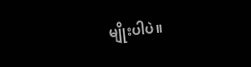မျိုးပါပဲ။